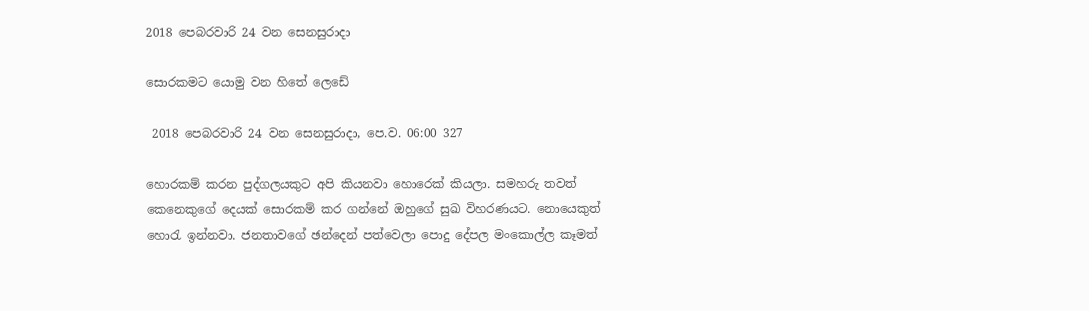2018 පෙබරවාරි 24 වන සෙනසුරාදා

සොරකමට යොමු වන හිතේ ලෙඩේ

 2018 පෙබරවාරි 24 වන සෙනසුරාදා, පෙ.ව. 06:00 327

හොරකම් කරන පුද්ගලයකුට අපි කියනවා හොරෙක් කියලා. සමහරු තවත් කෙනෙකුගේ දෙයක් සොරකම් කර ගන්නේ ඔහුගේ සුඛ විහරණයට. නොයෙකුත් හොරැ ඉන්නවා. ජනතාවගේ ඡන්දෙන් පත්වෙලා පොදු දේපල මංකොල්ල කෑමත්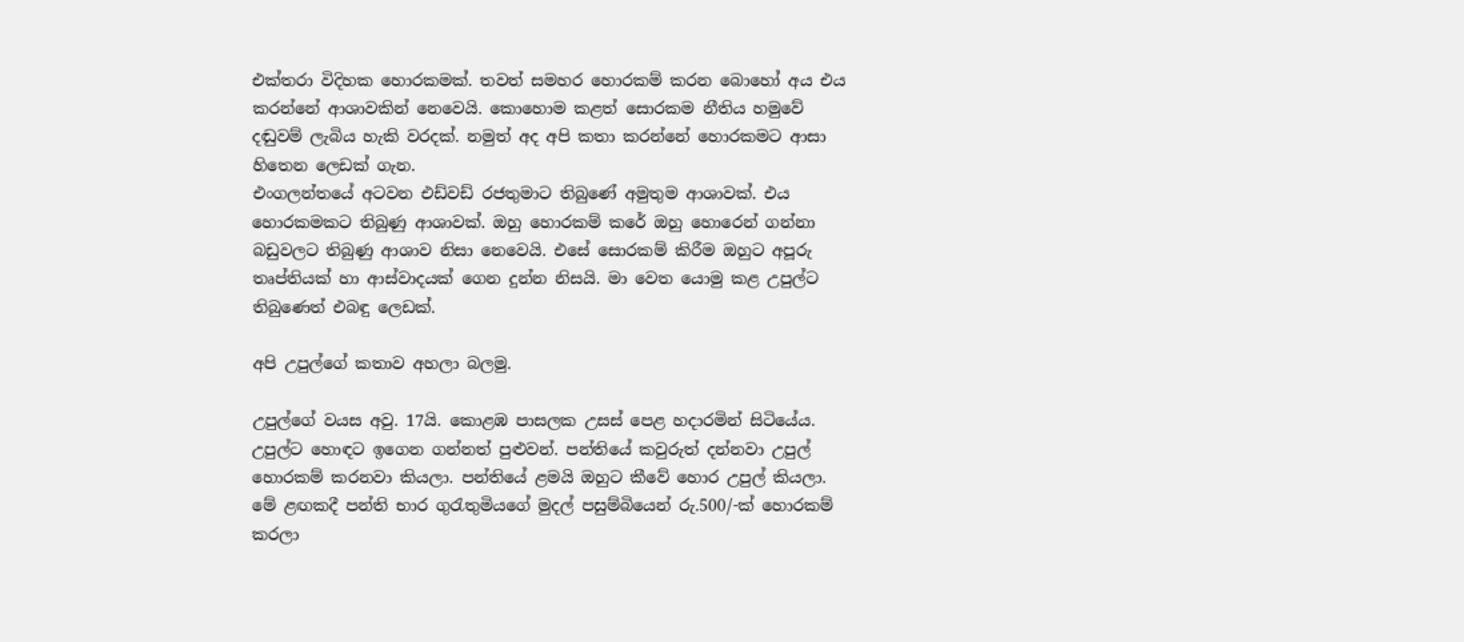එක්තරා විදිහක හොරකමක්. තවත් සමහර හොරකම් කරන බොහෝ අය එය කරන්නේ ආශාවකින් නෙවෙයි. කොහොම කළත් සොරකම නීතිය හමුවේ දඬුවම් ලැබිය හැකි වරදක්. නමුත් අද අපි කතා කරන්නේ හොරකමට ආසා හිතෙන ලෙඩක් ගැන.
එංගලන්තයේ අටවන එඩ්වඩ් රජතුමාට තිබුණේ අමුතුම ආශාවක්. එය හොරකමකට තිබුණු ආශාවක්. ඔහු හොරකම් කරේ ඔහු හොරෙන් ගන්නා බඩුවලට තිබුණු ආශාව නිසා නෙවෙයි. එසේ සොරකම් කිරීම ඔහුට අපූරු තෘප්තියක් හා ආස්වාදයක් ගෙන දුන්න නිසයි. මා වෙත යොමු කළ උපුල්ට තිබුණෙත් එබඳු ලෙඩක්.

අපි උපුල්ගේ කතාව අහලා බලමු.

උපුල්ගේ වයස අවු. 17යි. කොළඹ පාසලක උසස් පෙළ හදාරමින් සිටියේය. උපුල්ට හොඳට ඉගෙන ගන්නත් පුළුවන්. පන්තියේ කවුරුත් දන්නවා උපුල් හොරකම් කරනවා කියලා. පන්තියේ ළමයි ඔහුට කීවේ හොර උපුල් කියලා. මේ ළඟකදී පන්ති භාර ගුරැතුමියගේ මුදල් පසුම්බියෙන් රු.500/-ක් හොරකම් කරලා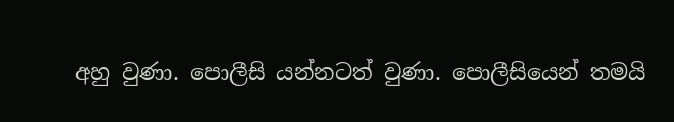අහු වුණා. පොලීසි යන්නටත් වුණා. පොලීසියෙන් තමයි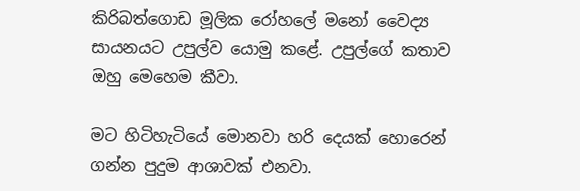කිරිබත්ගොඩ මූලික රෝහලේ මනෝ වෛද්‍ය සායනයට උපුල්ව යොමු කළේ. උපුල්ගේ කතාව ඔහු මෙහෙම කීවා.

මට හිටිහැටියේ මොනවා හරි දෙයක් හොරෙන් ගන්න පුදුම ආශාවක් එනවා.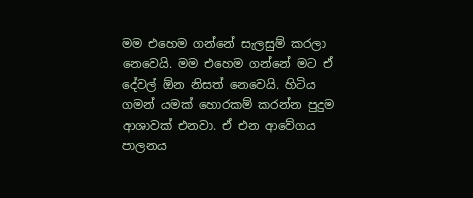මම එහෙම ගන්නේ සැලසුම් කරලා නෙවෙයි. මම එහෙම ගන්නේ මට ඒ දේවල් ඕන නිසත් නෙවෙයි. හිටිය ගමන් යමක් හොරකම් කරන්න පුදුම ආශාවක් එනවා. ඒ එන ආවේගය පාලනය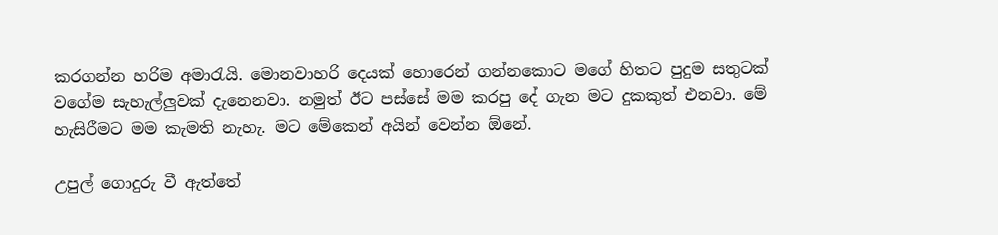කරගන්න හරිම අමාරැයි. මොනවාහරි දෙයක් හොරෙන් ගන්නකොට මගේ හිතට පුදුම සතුටක් වගේම සැහැල්ලුවක් දැනෙනවා. නමුත් ඊට පස්සේ මම කරපු දේ ගැන මට දුකකුත් එනවා. මේ හැසිරීමට මම කැමති නැහැ. මට මේකෙන් අයින් වෙන්න ඕනේ.

උපුල් ගොදුරු වී ඇත්තේ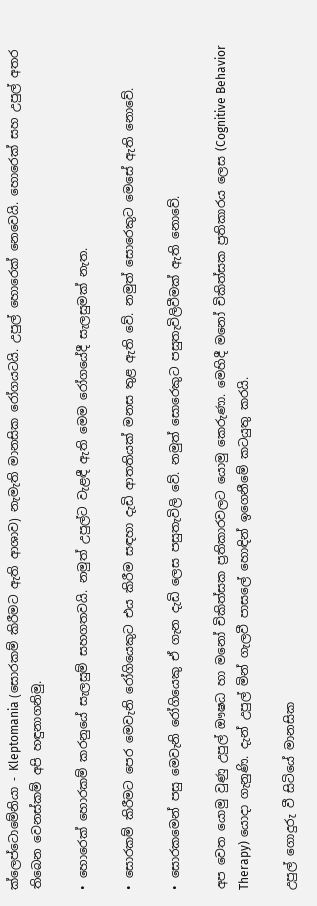ක්ලෙප්ටොමේනියා - Kleptomania (සොරකම් කිරීමට ඇති ආශාව) නැමැති මානසික රෝගයටයි. උපුල් හොරෙක් නෙවෙයි. හොරෙක් සහ උපුල් අතර තිබෙන වෙනස්කම් අපි හඳුනාගනිමු.

• හොරෙක් හොරකම් කරනුයේ සැලසුම් සහගතවයි. නමුත් උපුල්ට වැළඳී ඇති මෙම රෝගයේදී සැලසුමක් නැත.

• සොරකම් කිරීමට පෙර මෙවැනි රෝගියෙකුට එය කිරීම සඳහා දැඩි ආතතියක් මනස තුළ ඇති වේ. නමුත් සොරෙකුට මෙසේ ඇති නොවේ.

• සොරකමෙන් පසු මෙවැනි රෝගියෙකු ඒ ගැන දැඩි ලෙස පසුතැවිලි වේ. නමුත් සොරෙකුට පසුතැවිලිවීමක් ඇති නොවේ.

අප වෙත යොමු වුණු උපුල් ඖෂධ හා මනෝ චිකිත්සක ප්‍රතිකාරවලට යොමු කෙරුණා. මෙහිදී මනෝ චිකිත්සක ප්‍රතිකාරය ලෙස (Cognitive Behavior Therapy) යොදා ගැනුණි. දැන් උපුල් මින් ගැලවී පාසලේ හොඳින් ඉගෙනීමේ කටයුතු කරයි.

උපුල් ගොදුරු වී සිටියේ මානසික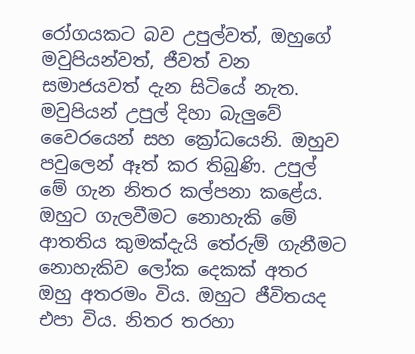රෝගයකට බව උපුල්වත්, ඔහුගේ මවුපියන්වත්, ජීවත් වන සමාජයවත් දැන සිටියේ නැත. මවුපියන් උපුල් දිහා බැලුවේ වෛරයෙන් සහ ක්‍රෝධයෙනි. ඔහුව පවුලෙන් ඈත් කර තිබුණි. උපුල් මේ ගැන නිතර කල්පනා කළේය. ඔහුට ගැලවීමට නොහැකි මේ ආතතිය කුමක්දැයි තේරුම් ගැනීමට නොහැකිව ලෝක දෙකක් අතර ඔහු අතරමං විය. ඔහුට ජීවිතයද එපා විය. නිතර තරහා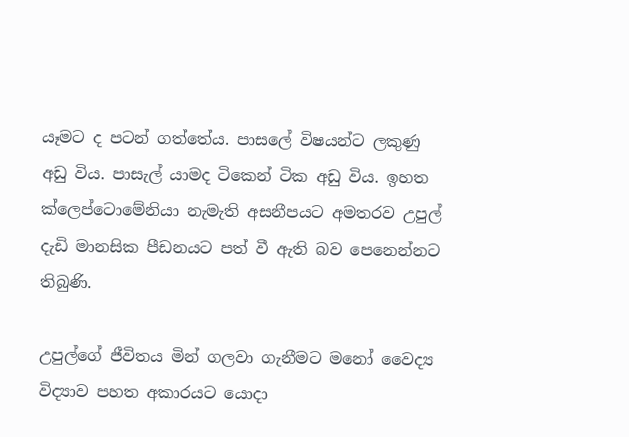යෑමට ද පටන් ගත්තේය. පාසලේ විෂයන්ට ලකුණු අඩු විය. පාසැල් යාමද ටිකෙන් ටික අඩු විය. ඉහත ක්ලෙප්ටොමේනියා නැමැති අසනීපයට අමතරව උපුල් දැඩි මානසික පීඩනයට පත් වී ඇති බව පෙනෙන්නට තිබුණි.

උපුල්ගේ ජීවිතය මින් ගලවා ගැනීමට මනෝ වෛද්‍ය විද්‍යාව පහත අකාරයට යොදා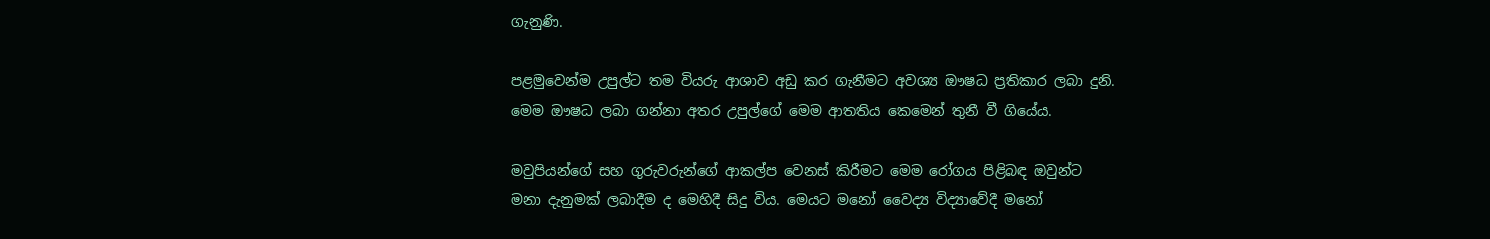ගැනුණි.

පළමුවෙන්ම උපුල්ට තම වියරු ආශාව අඩු කර ගැනීමට අවශ්‍ය ඖෂධ ප්‍රතිකාර ලබා දුනි. මෙම ඖෂධ ලබා ගන්නා අතර උපුල්ගේ මෙම ආතතිය කෙමෙන් තුනී වී ගියේය.

මවුපියන්ගේ සහ ගුරුවරුන්ගේ ආකල්ප වෙනස් කිරීමට මෙම රෝගය පිළිබඳ ඔවුන්ට මනා දැනුමක් ලබාදීම ද මෙහිදී සිදු විය. මෙයට මනෝ වෛද්‍ය විද්‍යාවේදී මනෝ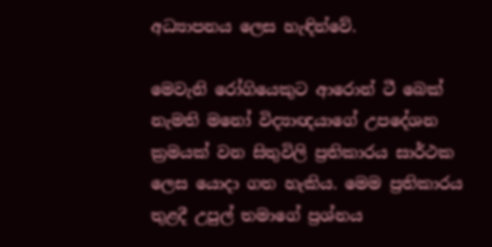අධ්‍යාපනය ලෙස හැඳින්වේ.

මෙවැනි රෝගියෙකුට ආරොන් ටී බෙක් නැමති මනෝ විද්‍යාඥයාගේ උපදේශන ක්‍රමයක් වන සිතුවිලි ප්‍රතිකාරය සාර්ථක ලෙස යොදා ගත හැකිය. මෙම ප්‍රතිකාරය තුළදී උපුල් තමාගේ ප්‍රශ්නය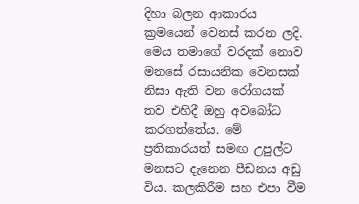දිහා බලන ආකාරය ක්‍රමයෙන් වෙනස් කරන ලදි. මෙය තමාගේ වරදක් නොව මනසේ රසායනික වෙනසක් නිසා ඇති වන රෝගයක් තව එහිදී ඔහු අවබෝධ කරගත්තේය. මේ ප්‍රතිකාරයත් සමඟ උපුල්ට මනසට දැනෙන පීඩනය අඩු විය. කලකිරීම සහ එපා වීම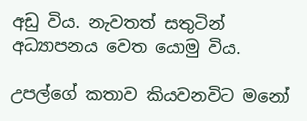අඩු විය. නැවතත් සතුටින් අධ්‍යාපනය වෙත යොමු විය.

උපල්ගේ කතාව කියවනවිට මනෝ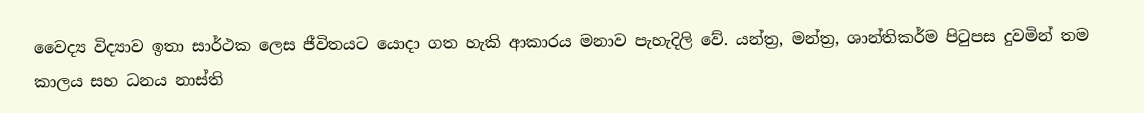වෛද්‍ය විද්‍යාව ඉතා සාර්ථක ලෙස ජීවිතයට යොදා ගත හැකි ආකාරය මනාව පැහැදිලි වේ. යන්ත්‍ර, මන්ත්‍ර, ශාන්තිකර්ම පිටුපස දුවමින් තම කාලය සහ ධනය නාස්ති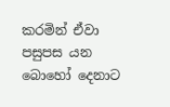කරමින් ඒවා පසුපස යන බොහෝ දෙනාට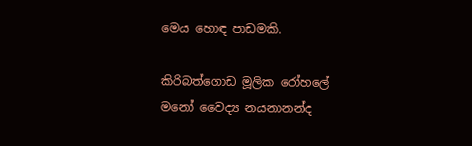මෙය හොඳ පාඩමකි.

කිරිබත්ගොඩ මූලික රෝහලේ
මනෝ වෛද්‍ය නයනානන්ද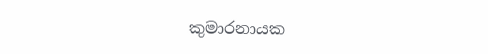කුමාරනායක